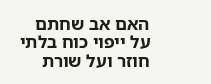האם אב שחתם על ייפוי כוח בלתי חוזר ועל שורת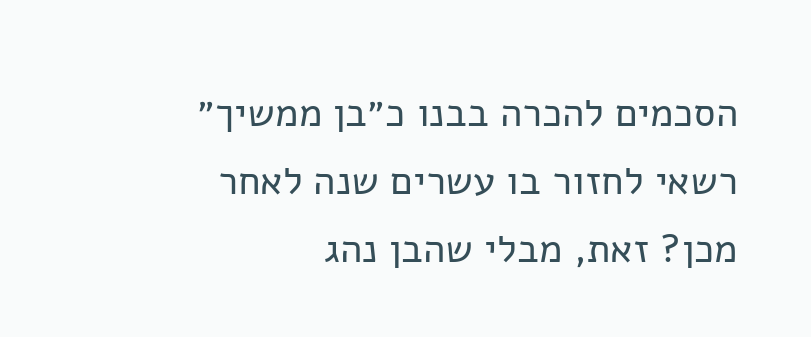הסכמים להכרה בבנו כ״בן ממשיך״ רשאי לחזור בו עשרים שנה לאחר מכן? זאת, מבלי שהבן נהג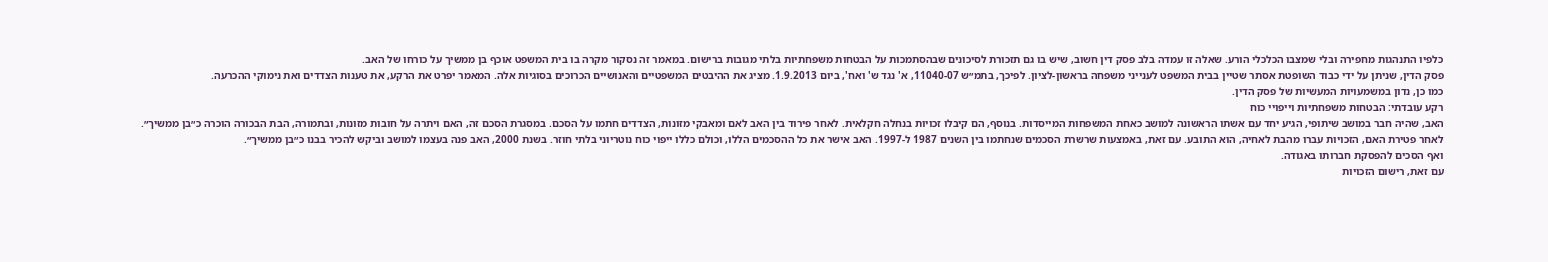כלפיו התנהגות מחפירה ובלי שמצבו הכלכלי הורע. שאלה זו עמדה בלב פסק דין חשוב, שיש בו גם תזכורת לסיכונים שבהסתמכות על הבטחות משפחתיות בלתי מגובות ברישום. במאמר זה נסקור מקרה בו בית המשפט אוכף בן ממשיך על כורחו של האב.
פסק הדין, שניתן על ידי כבוד השופטת אסתר שטיין בבית המשפט לענייני משפחה בראשון-לציון. לפיכך, בתמ״ש 11040-07, א' נגד ש' ואח', ביום 1.9.2013. מציג את ההיבטים המשפטיים והאנושיים הכרוכים בסוגיות אלה. המאמר יפרט את הרקע, את טענות הצדדים ואת נימוקי ההכרעה.
כמו כן, נדון במשמעויות המעשיות של פסק הדין.
רקע עובדתי: הבטחות משפחתיות וייפויי כוח
האב, שהיה חבר במושב שיתופי, הגיע יחד עם אשתו הראשונה למושב כאחת המשפחות המייסדות. בנוסף, הם קיבלו זכויות בנחלה חקלאית. לאחר פירוד בין האב לאם ומאבקי מזונות, הצדדים חתמו על הסכם. במסגרת הסכם זה, האם ויתרה על חובות מזונות, ובתמורה, הבת הבכורה הוכרה כ״בן ממשיך״.
לאחר פטירת האם, הזכויות עברו מהבת לאחיה, הוא התובע. עם זאת, באמצעות שרשרת הסכמים שנחתמו בין השנים 1987 ל-1997. האב אישר את כל ההסכמים הללו, וכולם כללו ייפוי כוח נוטריוני בלתי חוזר. בשנת 2000, האב פנה בעצמו למושב וביקש להכיר בבנו כ״בן ממשיך״.
ואף הסכים להפסקת חברותו באגודה.
עם זאת, רישום הזכויות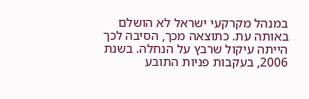במנהל מקרקעי ישראל לא הושלם באותה עת. כתוצאה מכך, הסיבה לכך הייתה עיקול שרבץ על הנחלה. בשנת 2006, בעקבות פניות התובע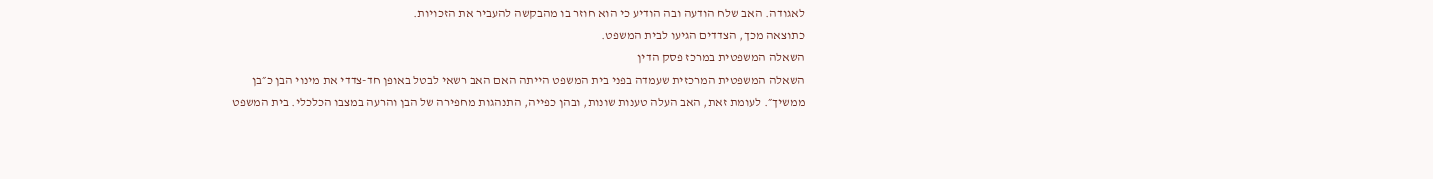לאגודה. האב שלח הודעה ובה הודיע כי הוא חוזר בו מהבקשה להעביר את הזכויות.
כתוצאה מכך, הצדדים הגיעו לבית המשפט.
השאלה המשפטית במרכז פסק הדין
השאלה המשפטית המרכזית שעמדה בפני בית המשפט הייתה האם האב רשאי לבטל באופן חד-צדדי את מינוי הבן כ״בן ממשיך״. לעומת זאת, האב העלה טענות שונות, ובהן כפייה, התנהגות מחפירה של הבן והרעה במצבו הכלכלי. בית המשפט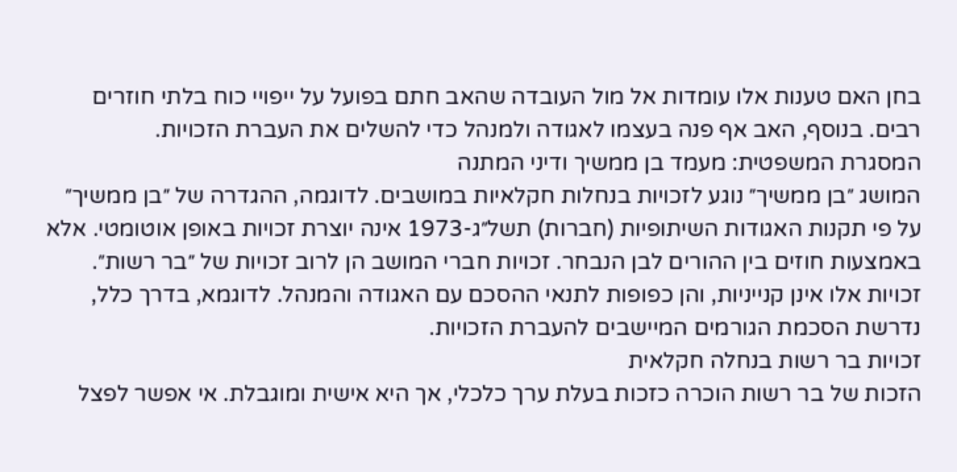בחן האם טענות אלו עומדות אל מול העובדה שהאב חתם בפועל על ייפויי כוח בלתי חוזרים רבים. בנוסף, האב אף פנה בעצמו לאגודה ולמנהל כדי להשלים את העברת הזכויות.
המסגרת המשפטית: מעמד בן ממשיך ודיני המתנה
המושג ״בן ממשיך״ נוגע לזכויות בנחלות חקלאיות במושבים. לדוגמה, ההגדרה של ״בן ממשיך״ על פי תקנות האגודות השיתופיות (חברות) תשל״ג-1973 אינה יוצרת זכויות באופן אוטומטי. אלא באמצעות חוזים בין ההורים לבן הנבחר. זכויות חברי המושב הן לרוב זכויות של ״בר רשות״.
זכויות אלו אינן קנייניות, והן כפופות לתנאי ההסכם עם האגודה והמנהל. לדוגמא, בדרך כלל, נדרשת הסכמת הגורמים המיישבים להעברת הזכויות.
זכויות בר רשות בנחלה חקלאית
הזכות של בר רשות הוכרה כזכות בעלת ערך כלכלי, אך היא אישית ומוגבלת. אי אפשר לפצל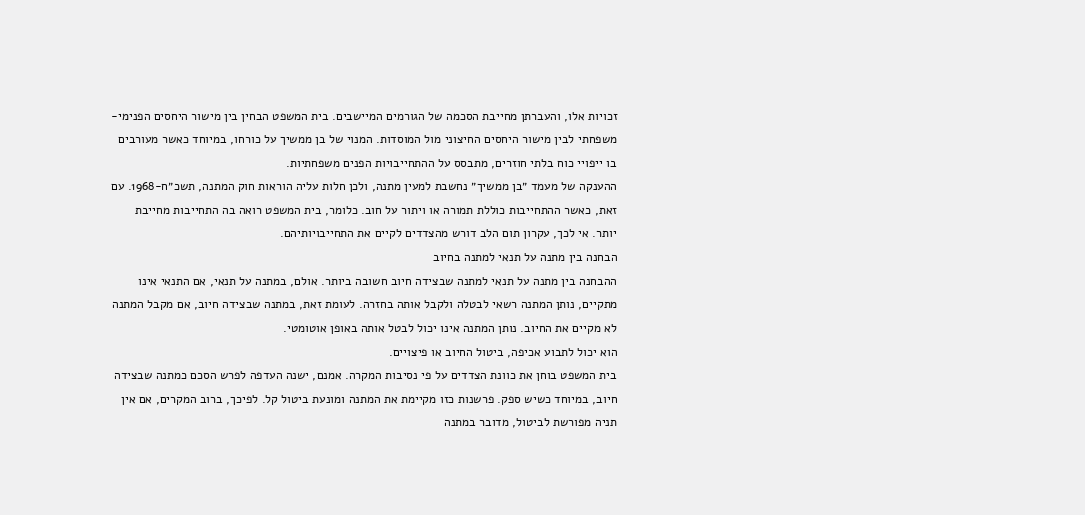זכויות אלו, והעברתן מחייבת הסכמה של הגורמים המיישבים. בית המשפט הבחין בין מישור היחסים הפנימי-משפחתי לבין מישור היחסים החיצוני מול המוסדות. המנוי של בן ממשיך על כורחו, במיוחד כאשר מעורבים בו ייפויי כוח בלתי חוזרים, מתבסס על ההתחייבויות הפנים משפחתיות.
ההענקה של מעמד ״בן ממשיך״ נחשבת למעין מתנה, ולכן חלות עליה הוראות חוק המתנה, תשכ״ח-1968. עם זאת, כאשר ההתחייבות כוללת תמורה או ויתור על חוב. כלומר, בית המשפט רואה בה התחייבות מחייבת יותר. אי לכך, עקרון תום הלב דורש מהצדדים לקיים את התחייבויותיהם.
הבחנה בין מתנה על תנאי למתנה בחיוב
ההבחנה בין מתנה על תנאי למתנה שבצידה חיוב חשובה ביותר. אולם, במתנה על תנאי, אם התנאי אינו מתקיים, נותן המתנה רשאי לבטלה ולקבל אותה בחזרה. לעומת זאת, במתנה שבצידה חיוב, אם מקבל המתנה לא מקיים את החיוב. נותן המתנה אינו יכול לבטל אותה באופן אוטומטי.
הוא יכול לתבוע אכיפה, ביטול החיוב או פיצויים.
בית המשפט בוחן את כוונת הצדדים על פי נסיבות המקרה. אמנם, ישנה העדפה לפרש הסכם כמתנה שבצידה חיוב, במיוחד כשיש ספק. פרשנות כזו מקיימת את המתנה ומונעת ביטול קל. לפיכך, ברוב המקרים, אם אין תניה מפורשת לביטול, מדובר במתנה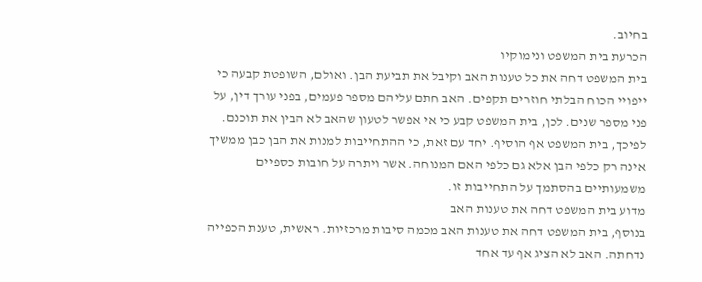בחיוב.
הכרעת בית המשפט ונימוקיו
בית המשפט דחה את כל טענות האב וקיבל את תביעת הבן. ואולם, השופטת קבעה כי ייפויי הכוח הבלתי חוזרים תקפים. האב חתם עליהם מספר פעמים, בפני עורך דין, על פני מספר שנים. לכן, בית המשפט קבע כי אי אפשר לטעון שהאב לא הבין את תוכנם.
לפיכך, בית המשפט אף הוסיף. יחד עם זאת, כי ההתחייבות למנות את הבן כבן ממשיך אינה רק כלפי הבן אלא גם כלפי האם המנוחה. אשר ויתרה על חובות כספיים משמעותיים בהסתמך על התחייבות זו.
מדוע בית המשפט דחה את טענות האב
בנוסף, בית המשפט דחה את טענות האב מכמה סיבות מרכזיות. ראשית, טענת הכפייה נדחתה. האב לא הציג אף עד אחד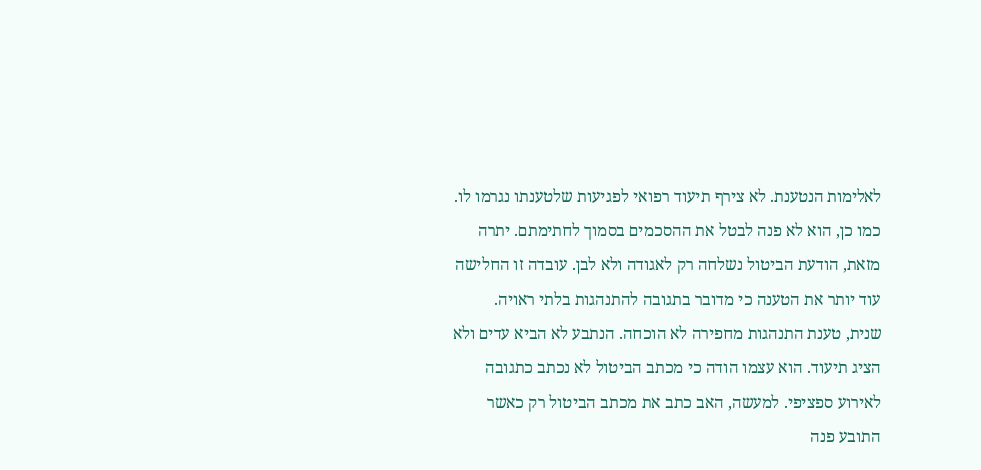לאלימות הנטענת. לא צירף תיעוד רפואי לפגיעות שלטענתו נגרמו לו.
כמו כן, הוא לא פנה לבטל את ההסכמים בסמוך לחתימתם. יתרה מזאת, הודעת הביטול נשלחה רק לאגודה ולא לבן. עובדה זו החלישה עוד יותר את הטענה כי מדובר בתגובה להתנהגות בלתי ראויה.
שנית, טענת התנהגות מחפירה לא הוכחה. הנתבע לא הביא עדים ולא הציג תיעוד. הוא עצמו הודה כי מכתב הביטול לא נכתב כתגובה לאירוע ספציפי. למעשה, האב כתב את מכתב הביטול רק כאשר התובע פנה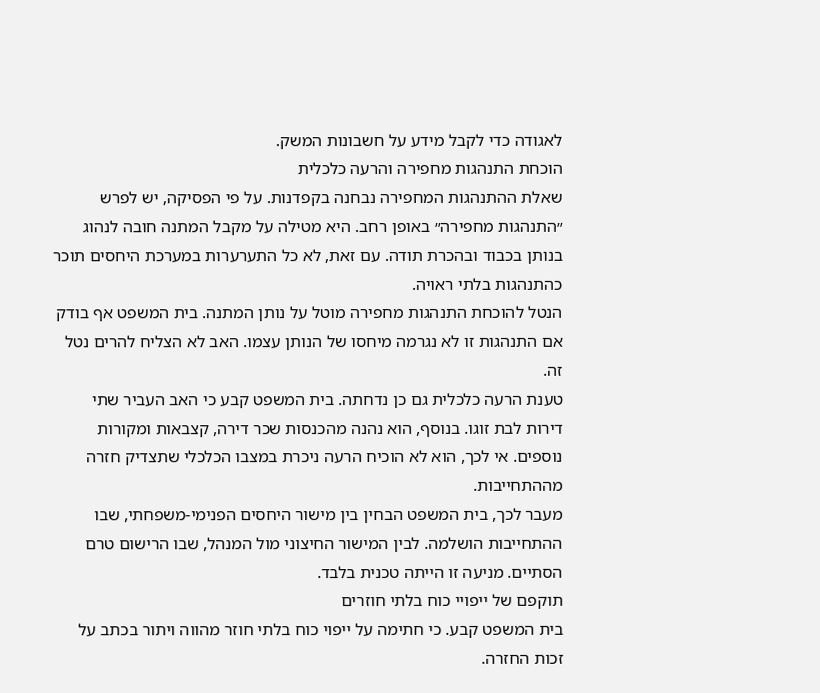לאגודה כדי לקבל מידע על חשבונות המשק.
הוכחת התנהגות מחפירה והרעה כלכלית
שאלת ההתנהגות המחפירה נבחנה בקפדנות. על פי הפסיקה, יש לפרש ״התנהגות מחפירה״ באופן רחב. היא מטילה על מקבל המתנה חובה לנהוג בנותן בכבוד ובהכרת תודה. עם זאת, לא כל התערערות במערכת היחסים תוכר כהתנהגות בלתי ראויה.
הנטל להוכחת התנהגות מחפירה מוטל על נותן המתנה. בית המשפט אף בודק אם התנהגות זו לא נגרמה מיחסו של הנותן עצמו. האב לא הצליח להרים נטל זה.
טענת הרעה כלכלית גם כן נדחתה. בית המשפט קבע כי האב העביר שתי דירות לבת זוגו. בנוסף, הוא נהנה מהכנסות שכר דירה, קצבאות ומקורות נוספים. אי לכך, הוא לא הוכיח הרעה ניכרת במצבו הכלכלי שתצדיק חזרה מההתחייבות.
מעבר לכך, בית המשפט הבחין בין מישור היחסים הפנימי-משפחתי, שבו ההתחייבות הושלמה. לבין המישור החיצוני מול המנהל, שבו הרישום טרם הסתיים. מניעה זו הייתה טכנית בלבד.
תוקפם של ייפויי כוח בלתי חוזרים
בית המשפט קבע. כי חתימה על ייפוי כוח בלתי חוזר מהווה ויתור בכתב על זכות החזרה.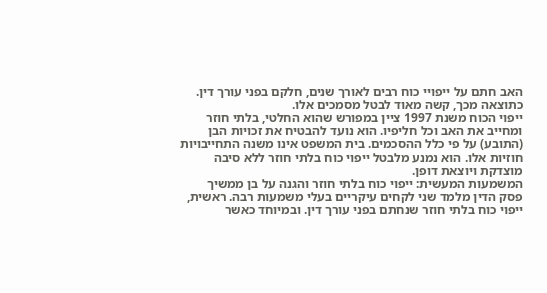האב חתם על ייפויי כוח רבים לאורך שנים, חלקם בפני עורך דין. כתוצאה מכך, קשה מאוד לבטל מסמכים אלו.
ייפוי הכוח משנת 1997 ציין במפורש שהוא החלטי, בלתי חוזר ומחייב את האב וכל חליפיו. הוא נועד להבטיח את זכויות הבן (התובע) על פי כלל ההסכמים. בית המשפט אינו משנה התחייבויות חוזיות אלו. הוא נמנע מלבטל ייפוי כוח בלתי חוזר ללא סיבה מוצדקת ויוצאת דופן.
המשמעות המעשית: ייפוי כוח בלתי חוזר והגנה על בן ממשיך
פסק הדין מלמד שני לקחים עיקריים בעלי משמעות רבה. ראשית, ייפוי כוח בלתי חוזר שנחתם בפני עורך דין. ובמיוחד כאשר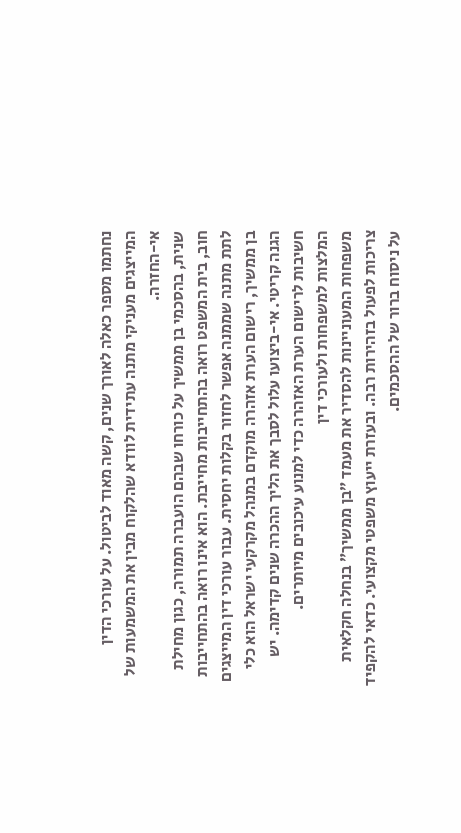נחתמו מספר כאלה לאורך שנים, קשה מאוד לביטול. על עורכי הדין המייצגים מעניקי מתנה עתידית לוודא שהלקוח מבין את המשמעות של אי-החזרה.
שנית, בהסכמי בן ממשיך על כורחו שבהם הועברה תמורה, כגון מחילת חוב, בית המשפט רואה בהתחייבות מחייבת. הוא אינו רואה בהתחייבות לתת מתנה שממנה אפשר לחזור בקלות יחסית. עבור עורכי דין המייצגים בן ממשיך, רישום הערת אזהרה מוקדם במנהל מקרקעי ישראל הוא כלי הגנה קריטי. אי-ביצועו עלול לסבך את הליך ההכרה שנים קדימה. יש חשיבות לרישום הערת האזהרה כדי למנוע עיכובים מיותרים.
המלצות למשפחות ולעורכי דין
משפחות המעוניינות להסדיר את מעמד ״בן ממשיך״ בנחלה חקלאית צריכות לפעול בזהירות רבה. ובעזרת ייעוץ משפטי מקצועי. כדאי להקפיד על ניסוח ברור של ההסכמים.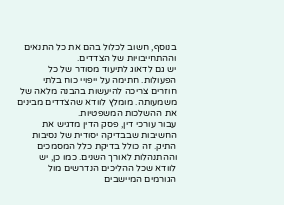בנוסף, חשוב לכלול בהם את כל התנאים וההתחייבויות של הצדדים.
יש גם לדאוג לתיעוד מסודר של כל הפעולות. חתימה על ייפויי כוח בלתי חוזרים צריכה להיעשות בהבנה מלאה של משמעותה. מומלץ לוודא שהצדדים מבינים את ההשלכות המשפטיות.
עבור עורכי דין, פסק הדין מדגיש את החשיבות שבבדיקה יסודית של נסיבות התיק. זה כולל בדיקת כלל המסמכים וההתנהלות לאורך השנים. כמו כן, יש לוודא שכל ההליכים הנדרשים מול הגורמים המיישבים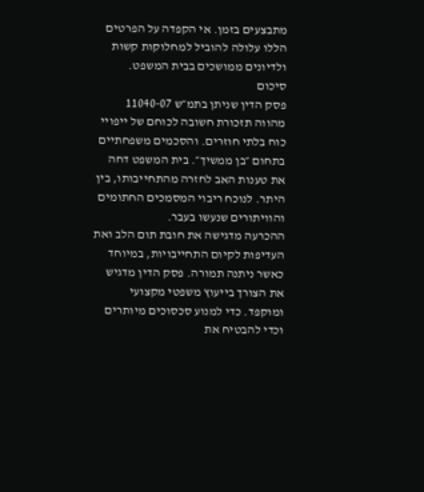מתבצעים בזמן. אי הקפדה על הפרטים הללו עלולה להוביל למחלוקות קשות ולדיונים ממושכים בבית המשפט.
סיכום
פסק הדין שניתן בתמ״ש 11040-07 מהווה תזכורת חשובה לכוחם של ייפויי כוח בלתי חוזרים. והסכמים משפחתיים בתחום ״בן ממשיך״. בית המשפט דחה את טענות האב לחזרה מהתחייבותו, בין היתר. לנוכח ריבוי המסמכים החתומים והוויתורים שנעשו בעבר.
ההכרעה מדגישה את חובת תום הלב ואת העדיפות לקיום התחייבויות, במיוחד כאשר ניתנה תמורה. פסק הדין מדגיש את הצורך בייעוץ משפטי מקצועי ומוקפד. כדי למנוע סכסוכים מיותרים וכדי להבטיח את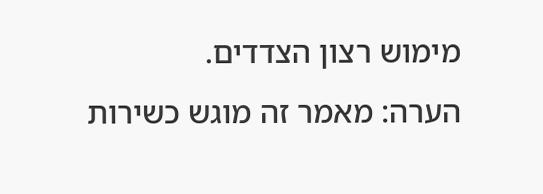מימוש רצון הצדדים.
הערה: מאמר זה מוגש כשירות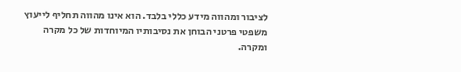לציבור ומהווה מידע כללי בלבד. הוא אינו מהווה תחליף לייעוץ משפטי פרטני הבוחן את נסיבותיו המיוחדות של כל מקרה ומקרה.